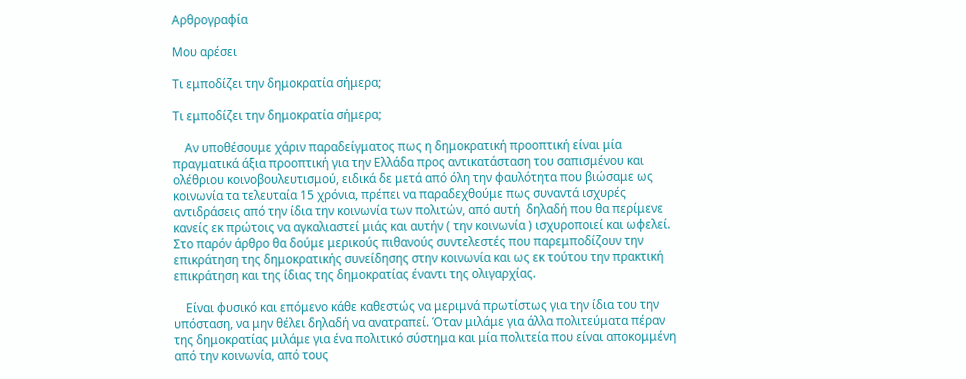Αρθρογραφία

Μου αρέσει

Τι εμποδίζει την δημοκρατία σήμερα;

Τι εμποδίζει την δημοκρατία σήμερα;

    Αν υποθέσουμε χάριν παραδείγματος πως η δημοκρατική προοπτική είναι μία πραγματικά άξια προοπτική για την Ελλάδα προς αντικατάσταση του σαπισμένου και ολέθριου κοινοβουλευτισμού, ειδικά δε μετά από όλη την φαυλότητα που βιώσαμε ως κοινωνία τα τελευταία 15 χρόνια, πρέπει να παραδεχθούμε πως συναντά ισχυρές αντιδράσεις από την ίδια την κοινωνία των πολιτών, από αυτή  δηλαδή που θα περίμενε κανείς εκ πρώτοις να αγκαλιαστεί μιάς και αυτήν ( την κοινωνία ) ισχυροποιεί και ωφελεί. Στο παρόν άρθρο θα δούμε μερικούς πιθανούς συντελεστές που παρεμποδίζουν την επικράτηση της δημοκρατικής συνείδησης στην κοινωνία και ως εκ τούτου την πρακτική επικράτηση και της ίδιας της δημοκρατίας έναντι της ολιγαρχίας.

    Είναι φυσικό και επόμενο κάθε καθεστώς να μεριμνά πρωτίστως για την ίδια του την υπόσταση, να μην θέλει δηλαδή να ανατραπεί. Όταν μιλάμε για άλλα πολιτεύματα πέραν της δημοκρατίας μιλάμε για ένα πολιτικό σύστημα και μία πολιτεία που είναι αποκομμένη από την κοινωνία, από τους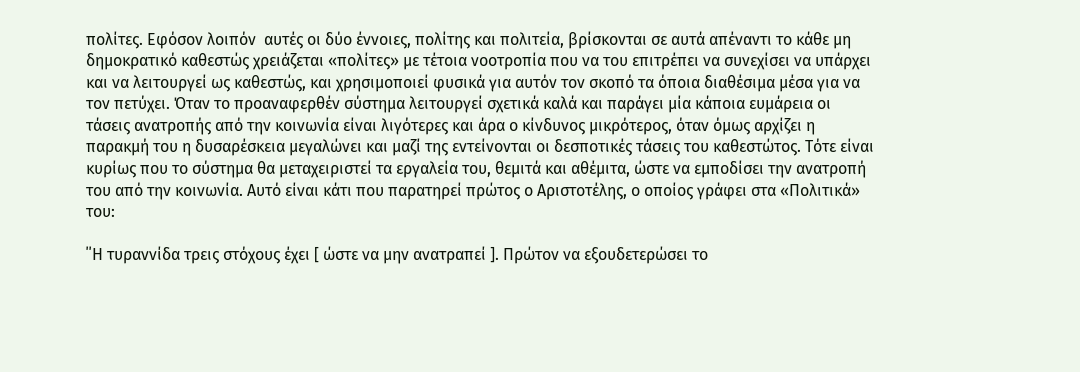πολίτες. Εφόσον λοιπόν  αυτές οι δύο έννοιες, πολίτης και πολιτεία, βρίσκονται σε αυτά απέναντι το κάθε μη δημοκρατικό καθεστώς χρειάζεται «πολίτες» με τέτοια νοοτροπία που να του επιτρέπει να συνεχίσει να υπάρχει και να λειτουργεί ως καθεστώς, και χρησιμοποιεί φυσικά για αυτόν τον σκοπό τα όποια διαθέσιμα μέσα για να τον πετύχει. Όταν το προαναφερθέν σύστημα λειτουργεί σχετικά καλά και παράγει μία κάποια ευμάρεια οι τάσεις ανατροπής από την κοινωνία είναι λιγότερες και άρα ο κίνδυνος μικρότερος, όταν όμως αρχίζει η παρακμή του η δυσαρέσκεια μεγαλώνει και μαζί της εντείνονται οι δεσποτικές τάσεις του καθεστώτος. Τότε είναι κυρίως που το σύστημα θα μεταχειριστεί τα εργαλεία του, θεμιτά και αθέμιτα, ώστε να εμποδίσει την ανατροπή του από την κοινωνία. Αυτό είναι κάτι που παρατηρεί πρώτος ο Αριστοτέλης, ο οποίος γράφει στα «Πολιτικά» του:

΄΄Η τυραννίδα τρεις στόχους έχει [ ώστε να μην ανατραπεί ]. Πρώτον να εξουδετερώσει το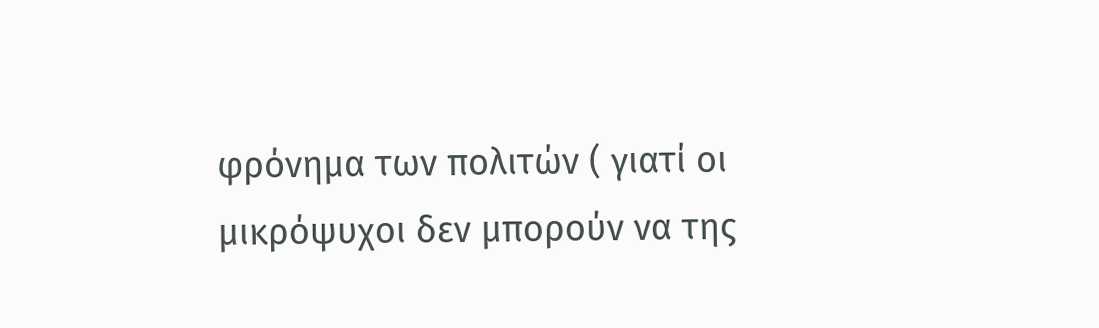φρόνημα των πολιτών ( γιατί οι μικρόψυχοι δεν μπορούν να της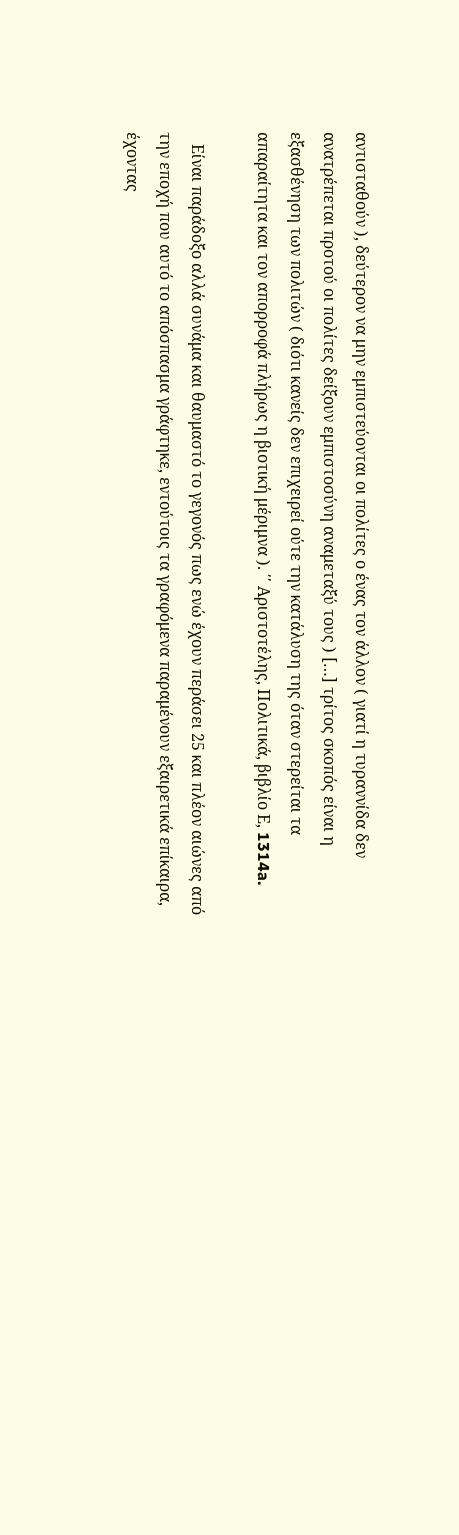αντισταθούν ), δεύτερον να μην εμπιστεύονται οι πολίτες ο ένας τον άλλον ( γιατί η τυραννίδα δεν ανατρέπεται προτού οι πολίτες δείξουν εμπιστοσύνη αναμεταξύ τους ) […] τρίτος σκοπός είναι η εξασθένηση των πολιτών ( διότι κανείς δεν επιχειρεί ούτε την κατάλυση της όταν στερείται τα απαραίτητα και τον απορροφά πλήρως η βιοτική μέριμνα ). ΄΄ Αριστοτέλης, Πολιτικά, βιβλίο Ε, 1314a.

   Είναι παράδοξο αλλά συνάμα και θαυμαστό το γεγονός πως ενώ έχουν περάσει 25 και πλέον αιώνες από την εποχή που αυτό το απόσπασμα γράφτηκε, εντούτοις τα γραφόμενα παραμένουν εξαιρετικά επίκαιρα, έχοντας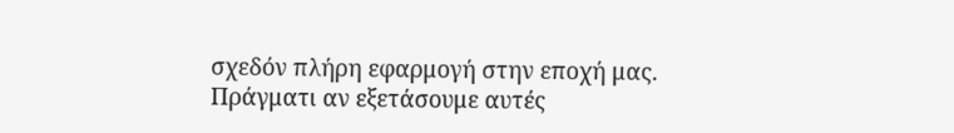σχεδόν πλήρη εφαρμογή στην εποχή μας. Πράγματι αν εξετάσουμε αυτές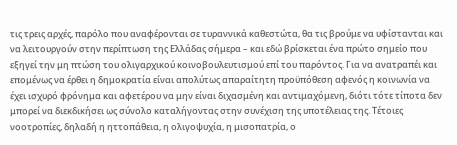τις τρεις αρχές, παρόλο που αναφέρονται σε τυραννικά καθεστώτα, θα τις βρούμε να υφίστανται και να λειτουργούν στην περίπτωση της Ελλάδας σήμερα – και εδώ βρίσκεται ένα πρώτο σημείο που εξηγεί την μη πτώση του ολιγαρχικού κοινοβουλευτισμού επί του παρόντος. Για να ανατραπέι και επομένως να έρθει η δημοκρατία είναι απολύτως απαραίτητη προϋπόθεση αφενός η κοινωνία να έχει ισχυρό φρόνημα και αφετέρου να μην είναι διχασμένη και αντιμαχόμενη, διότι τότε τίποτα δεν μπορεί να διεκδικήσει ως σύνολο καταλήγοντας στην συνέχιση της υποτέλειας της. Τέτοιες νοοτροπίες, δηλαδή η ηττοπάθεια, η ολιγοψυχία, η μισοπατρία, ο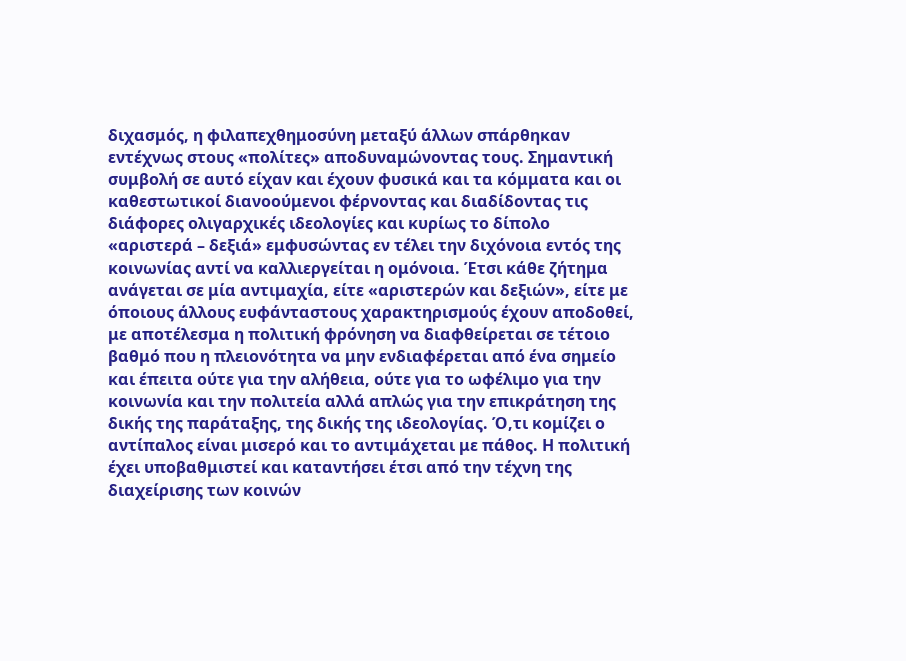διχασμός, η φιλαπεχθημοσύνη μεταξύ άλλων σπάρθηκαν εντέχνως στους «πολίτες» αποδυναμώνοντας τους. Σημαντική συμβολή σε αυτό είχαν και έχουν φυσικά και τα κόμματα και οι καθεστωτικοί διανοούμενοι φέρνοντας και διαδίδοντας τις διάφορες ολιγαρχικές ιδεολογίες και κυρίως το δίπολο «αριστερά – δεξιά» εμφυσώντας εν τέλει την διχόνοια εντός της κοινωνίας αντί να καλλιεργείται η ομόνοια. Έτσι κάθε ζήτημα ανάγεται σε μία αντιμαχία, είτε «αριστερών και δεξιών», είτε με όποιους άλλους ευφάνταστους χαρακτηρισμούς έχουν αποδοθεί, με αποτέλεσμα η πολιτική φρόνηση να διαφθείρεται σε τέτοιο βαθμό που η πλειονότητα να μην ενδιαφέρεται από ένα σημείο και έπειτα ούτε για την αλήθεια, ούτε για το ωφέλιμο για την κοινωνία και την πολιτεία αλλά απλώς για την επικράτηση της δικής της παράταξης, της δικής της ιδεολογίας. Ό,τι κομίζει ο αντίπαλος είναι μισερό και το αντιμάχεται με πάθος. Η πολιτική έχει υποβαθμιστεί και καταντήσει έτσι από την τέχνη της διαχείρισης των κοινών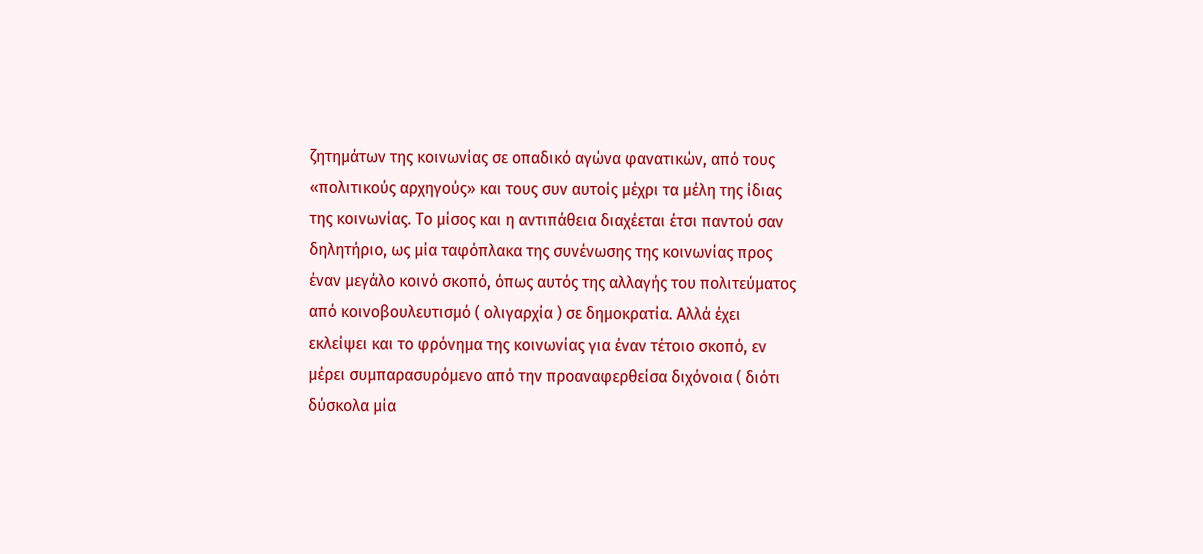ζητημάτων της κοινωνίας σε οπαδικό αγώνα φανατικών, από τους «πολιτικούς αρχηγούς» και τους συν αυτοίς μέχρι τα μέλη της ίδιας της κοινωνίας. Το μίσος και η αντιπάθεια διαχέεται έτσι παντού σαν δηλητήριο, ως μία ταφόπλακα της συνένωσης της κοινωνίας προς έναν μεγάλο κοινό σκοπό, όπως αυτός της αλλαγής του πολιτεύματος από κοινοβουλευτισμό ( ολιγαρχία ) σε δημοκρατία. Αλλά έχει εκλείψει και το φρόνημα της κοινωνίας για έναν τέτοιο σκοπό, εν μέρει συμπαρασυρόμενο από την προαναφερθείσα διχόνοια ( διότι δύσκολα μία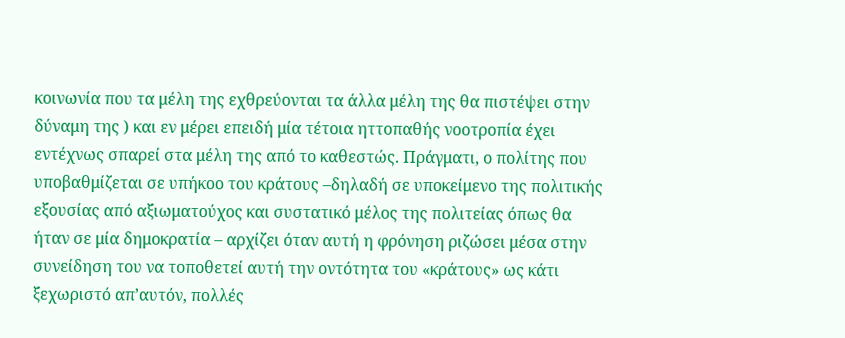κοινωνία που τα μέλη της εχθρεύονται τα άλλα μέλη της θα πιστέψει στην δύναμη της ) και εν μέρει επειδή μία τέτοια ηττοπαθής νοοτροπία έχει εντέχνως σπαρεί στα μέλη της από το καθεστώς. Πράγματι, ο πολίτης που υποβαθμίζεται σε υπήκοο του κράτους –δηλαδή σε υποκείμενο της πολιτικής εξουσίας από αξιωματούχος και συστατικό μέλος της πολιτείας όπως θα ήταν σε μία δημοκρατία – αρχίζει όταν αυτή η φρόνηση ριζώσει μέσα στην συνείδηση του να τοποθετεί αυτή την οντότητα του «κράτους» ως κάτι ξεχωριστό απ’αυτόν, πολλές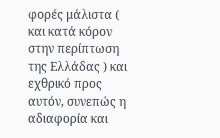φορές μάλιστα ( και κατά κόρον στην περίπτωση της Ελλάδας ) και εχθρικό προς αυτόν, συνεπώς η αδιαφορία και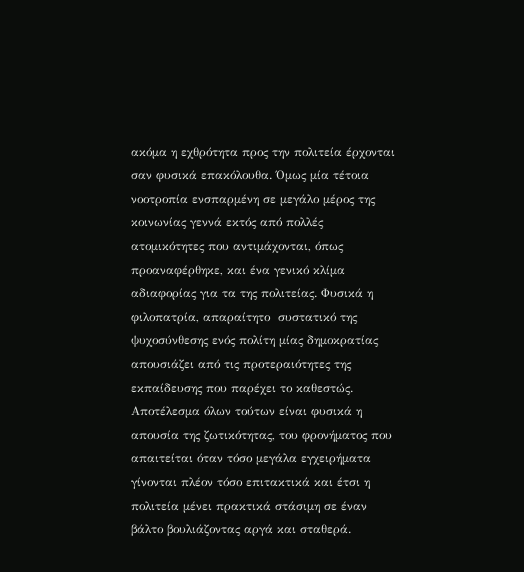ακόμα η εχθρότητα προς την πολιτεία έρχονται σαν φυσικά επακόλουθα. Όμως μία τέτοια νοοτροπία ενσπαρμένη σε μεγάλο μέρος της κοινωνίας γεννά εκτός από πολλές ατομικότητες που αντιμάχονται, όπως προαναφέρθηκε, και ένα γενικό κλίμα αδιαφορίας για τα της πολιτείας. Φυσικά η φιλοπατρία, απαραίτητο  συστατικό της ψυχοσύνθεσης ενός πολίτη μίας δημοκρατίας απουσιάζει από τις προτεραιότητες της εκπαίδευσης που παρέχει το καθεστώς. Αποτέλεσμα όλων τούτων είναι φυσικά η απουσία της ζωτικότητας, του φρονήματος που απαιτείται όταν τόσο μεγάλα εγχειρήματα γίνονται πλέον τόσο επιτακτικά και έτσι η πολιτεία μένει πρακτικά στάσιμη σε έναν βάλτο βουλιάζοντας αργά και σταθερά.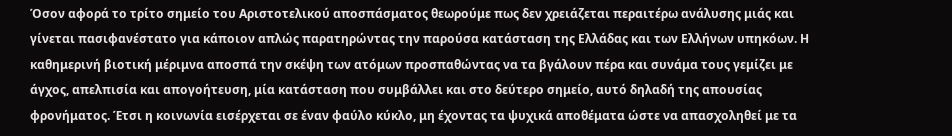Όσον αφορά το τρίτο σημείο του Αριστοτελικού αποσπάσματος θεωρούμε πως δεν χρειάζεται περαιτέρω ανάλυσης μιάς και γίνεται πασιφανέστατο για κάποιον απλώς παρατηρώντας την παρούσα κατάσταση της Ελλάδας και των Ελλήνων υπηκόων. Η καθημερινή βιοτική μέριμνα αποσπά την σκέψη των ατόμων προσπαθώντας να τα βγάλουν πέρα και συνάμα τους γεμίζει με άγχος, απελπισία και απογοήτευση, μία κατάσταση που συμβάλλει και στο δεύτερο σημείο, αυτό δηλαδή της απουσίας φρονήματος. Έτσι η κοινωνία εισέρχεται σε έναν φαύλο κύκλο, μη έχοντας τα ψυχικά αποθέματα ώστε να απασχοληθεί με τα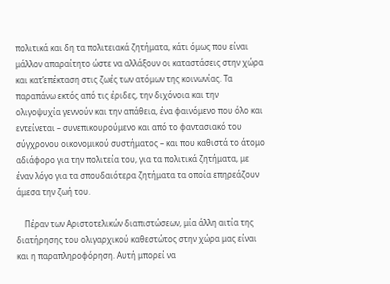πολιτικά και δη τα πολιτειακά ζητήματα, κάτι όμως που είναι μάλλον απαραίτητο ώστε να αλλάξουν οι καταστάσεις στην χώρα και κατ’επέκταση στις ζωές των ατόμων της κοινωνίας. Τα παραπάνω εκτός από τις έριδες, την διχόνοια και την ολιγοψυχία γεννούν και την απάθεια, ένα φαινόμενο που όλο και εντείνεται – συνεπικουρούμενο και από το φαντασιακό του σύγχρονου οικονομικού συστήματος – και που καθιστά το άτομο αδιάφορο για την πολιτεία του, για τα πολιτικά ζητήματα, με έναν λόγο για τα σπουδαιότερα ζητήματα τα οποία επηρεάζουν άμεσα την ζωή του.

    Πέραν των Αριστοτελικών διαπιστώσεων, μία άλλη αιτία της διατήρησης του ολιγαρχικού καθεστώτος στην χώρα μας είναι και η παραπληροφόρηση. Αυτή μπορεί να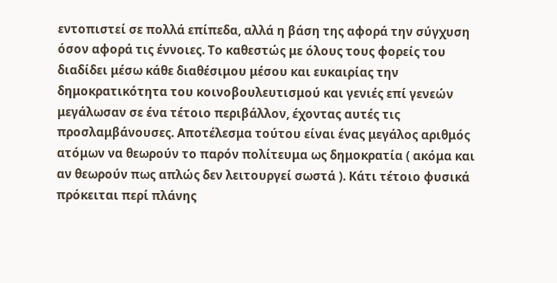εντοπιστεί σε πολλά επίπεδα, αλλά η βάση της αφορά την σύγχυση όσον αφορά τις έννοιες. Το καθεστώς με όλους τους φορείς του διαδίδει μέσω κάθε διαθέσιμου μέσου και ευκαιρίας την δημοκρατικότητα του κοινοβουλευτισμού και γενιές επί γενεών μεγάλωσαν σε ένα τέτοιο περιβάλλον, έχοντας αυτές τις προσλαμβάνουσες. Αποτέλεσμα τούτου είναι ένας μεγάλος αριθμός ατόμων να θεωρούν το παρόν πολίτευμα ως δημοκρατία ( ακόμα και αν θεωρούν πως απλώς δεν λειτουργεί σωστά ). Κάτι τέτοιο φυσικά πρόκειται περί πλάνης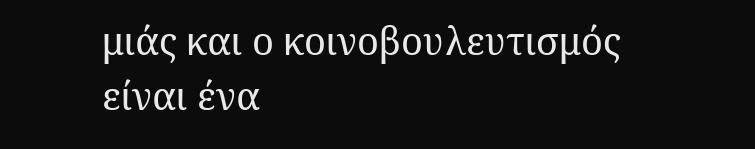μιάς και ο κοινοβουλευτισμός είναι ένα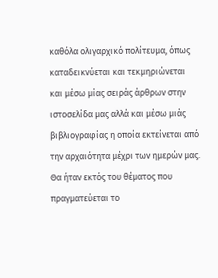καθόλα ολιγαρχικό πολίτευμα, όπως καταδεικνύεται και τεκμηριώνεται και μέσω μίας σειράς άρθρων στην ιστοσελίδα μας αλλά και μέσω μιάς βιβλιογραφίας η οποία εκτείνεται από την αρχαιότητα μέχρι των ημερών μας. Θα ήταν εκτός του θέματος που πραγματεύεται το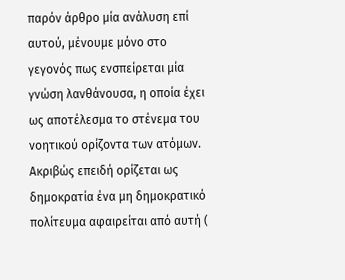παρόν άρθρο μία ανάλυση επί αυτού, μένουμε μόνο στο γεγονός πως ενσπείρεται μία γνώση λανθάνουσα, η οποία έχει ως αποτέλεσμα το στένεμα του νοητικού ορίζοντα των ατόμων. Ακριβώς επειδή ορίζεται ως δημοκρατία ένα μη δημοκρατικό πολίτευμα αφαιρείται από αυτή (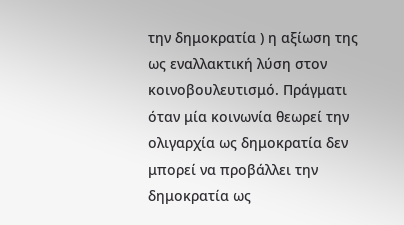την δημοκρατία ) η αξίωση της ως εναλλακτική λύση στον κοινοβουλευτισμό. Πράγματι όταν μία κοινωνία θεωρεί την ολιγαρχία ως δημοκρατία δεν μπορεί να προβάλλει την δημοκρατία ως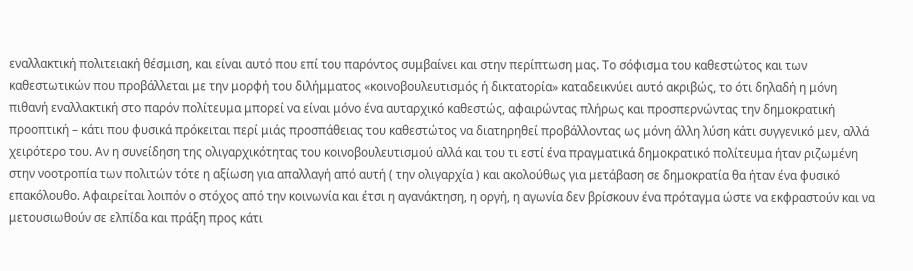εναλλακτική πολιτειακή θέσμιση, και είναι αυτό που επί του παρόντος συμβαίνει και στην περίπτωση μας. Το σόφισμα του καθεστώτος και των καθεστωτικών που προβάλλεται με την μορφή του διλήμματος «κοινοβουλευτισμός ή δικτατορία» καταδεικνύει αυτό ακριβώς, το ότι δηλαδή η μόνη πιθανή εναλλακτική στο παρόν πολίτευμα μπορεί να είναι μόνο ένα αυταρχικό καθεστώς, αφαιρώντας πλήρως και προσπερνώντας την δημοκρατική προοπτική – κάτι που φυσικά πρόκειται περί μιάς προσπάθειας του καθεστώτος να διατηρηθεί προβάλλοντας ως μόνη άλλη λύση κάτι συγγενικό μεν, αλλά χειρότερο του. Αν η συνείδηση της ολιγαρχικότητας του κοινοβουλευτισμού αλλά και του τι εστί ένα πραγματικά δημοκρατικό πολίτευμα ήταν ριζωμένη στην νοοτροπία των πολιτών τότε η αξίωση για απαλλαγή από αυτή ( την ολιγαρχία ) και ακολούθως για μετάβαση σε δημοκρατία θα ήταν ένα φυσικό επακόλουθο. Αφαιρείται λοιπόν ο στόχος από την κοινωνία και έτσι η αγανάκτηση, η οργή, η αγωνία δεν βρίσκουν ένα πρόταγμα ώστε να εκφραστούν και να μετουσιωθούν σε ελπίδα και πράξη προς κάτι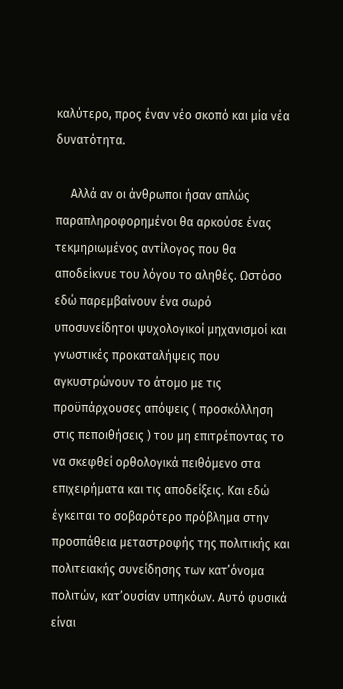καλύτερο, προς έναν νέο σκοπό και μία νέα δυνατότητα.

     Αλλά αν οι άνθρωποι ήσαν απλώς παραπληροφορημένοι θα αρκούσε ένας τεκμηριωμένος αντίλογος που θα αποδείκνυε του λόγου το αληθές. Ωστόσο εδώ παρεμβαίνουν ένα σωρό υποσυνείδητοι ψυχολογικοί μηχανισμοί και γνωστικές προκαταλήψεις που αγκυστρώνουν το άτομο με τις προϋπάρχουσες απόψεις ( προσκόλληση στις πεποιθήσεις ) του μη επιτρέποντας το να σκεφθεί ορθολογικά πειθόμενο στα επιχειρήματα και τις αποδείξεις. Και εδώ έγκειται το σοβαρότερο πρόβλημα στην προσπάθεια μεταστροφής της πολιτικής και πολιτειακής συνείδησης των κατ’όνομα πολιτών, κατ’ουσίαν υπηκόων. Αυτό φυσικά είναι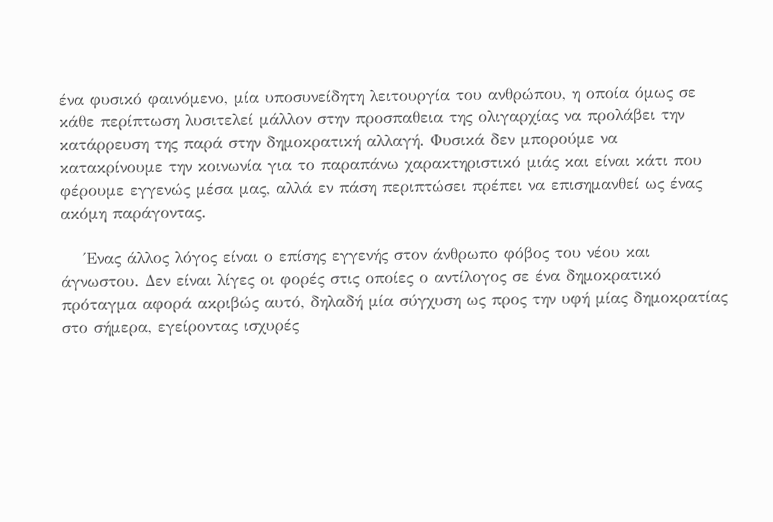ένα φυσικό φαινόμενο, μία υποσυνείδητη λειτουργία του ανθρώπου, η οποία όμως σε κάθε περίπτωση λυσιτελεί μάλλον στην προσπαθεια της ολιγαρχίας να προλάβει την κατάρρευση της παρά στην δημοκρατική αλλαγή. Φυσικά δεν μπορούμε να κατακρίνουμε την κοινωνία για το παραπάνω χαρακτηριστικό μιάς και είναι κάτι που φέρουμε εγγενώς μέσα μας, αλλά εν πάση περιπτώσει πρέπει να επισημανθεί ως ένας ακόμη παράγοντας.

    Ένας άλλος λόγος είναι ο επίσης εγγενής στον άνθρωπο φόβος του νέου και άγνωστου. Δεν είναι λίγες οι φορές στις οποίες ο αντίλογος σε ένα δημοκρατικό πρόταγμα αφορά ακριβώς αυτό, δηλαδή μία σύγχυση ως προς την υφή μίας δημοκρατίας στο σήμερα, εγείροντας ισχυρές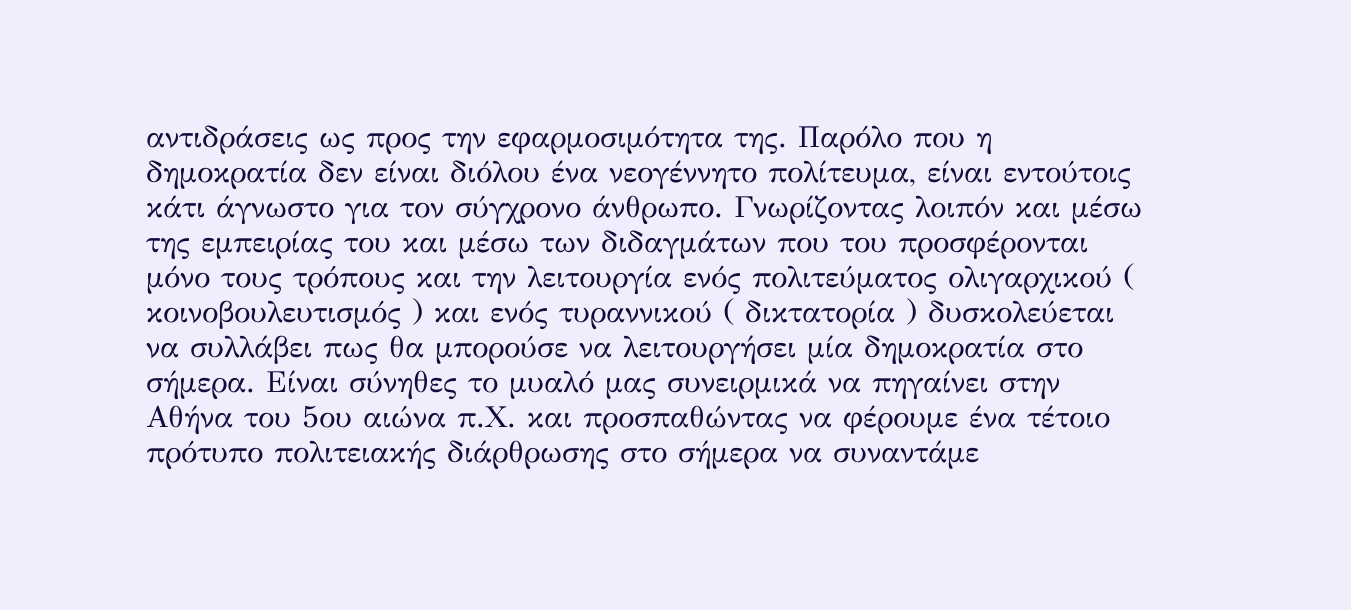αντιδράσεις ως προς την εφαρμοσιμότητα της. Παρόλο που η δημοκρατία δεν είναι διόλου ένα νεογέννητο πολίτευμα, είναι εντούτοις κάτι άγνωστο για τον σύγχρονο άνθρωπο. Γνωρίζοντας λοιπόν και μέσω της εμπειρίας του και μέσω των διδαγμάτων που του προσφέρονται μόνο τους τρόπους και την λειτουργία ενός πολιτεύματος ολιγαρχικού ( κοινοβουλευτισμός ) και ενός τυραννικού ( δικτατορία ) δυσκολεύεται να συλλάβει πως θα μπορούσε να λειτουργήσει μία δημοκρατία στο σήμερα. Είναι σύνηθες το μυαλό μας συνειρμικά να πηγαίνει στην Αθήνα του 5ου αιώνα π.Χ. και προσπαθώντας να φέρουμε ένα τέτοιο πρότυπο πολιτειακής διάρθρωσης στο σήμερα να συναντάμε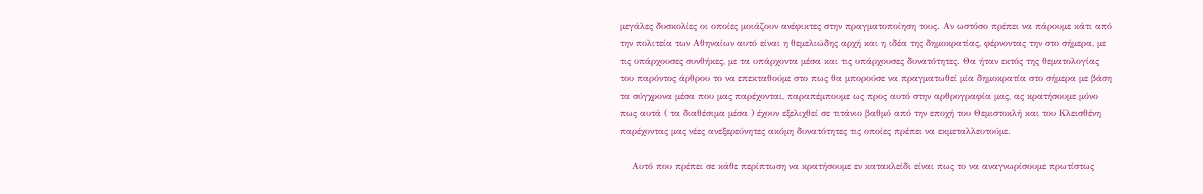μεγάλες δυσκολίες οι οποίες μοιάζουν ανέφικτες στην πραγματοποίηση τους. Αν ωστόσο πρέπει να πάρουμε κάτι από την πολιτεία των Αθηναίων αυτό είναι η θεμελιώδης αρχή και η ιδέα της δημοκρατίας, φέρνοντας την στο σήμερα, με τις υπάρχουσες συνθήκες, με τα υπάρχοντα μέσα και τις υπάρχουσες δυνατότητες. Θα ήταν εκτός της θεματολογίας του παρόντος άρθρου το να επεκταθούμε στο πως θα μπορούσε να πραγματωθεί μία δημοκρατία στο σήμερα με βάση τα σύγχρονα μέσα που μας παρέχονται, παραπέμπουμε ως προς αυτό στην αρθρογραφία μας, ας κρατήσουμε μόνο πως αυτά ( τα διαθέσιμα μέσα ) έχουν εξελιχθεί σε τιτάνιο βαθμό από την εποχή του Θεμιστοκλή και του Κλεισθένη παρέχοντας μας νέες ανεξερεύνητες ακόμη δυνατότητες τις οποίες πρέπει να εκμεταλλευτούμε.

    Αυτό που πρέπει σε κάθε περίπτωση να κρατήσουμε εν κατακλείδι είναι πως το να αναγνωρίσουμε πρωτίστως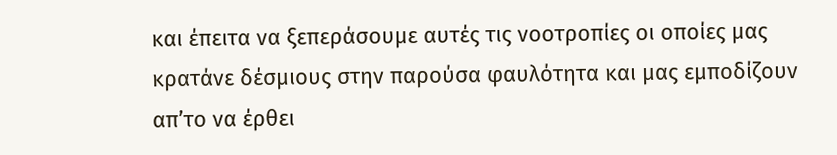και έπειτα να ξεπεράσουμε αυτές τις νοοτροπίες οι οποίες μας κρατάνε δέσμιους στην παρούσα φαυλότητα και μας εμποδίζουν απ’το να έρθει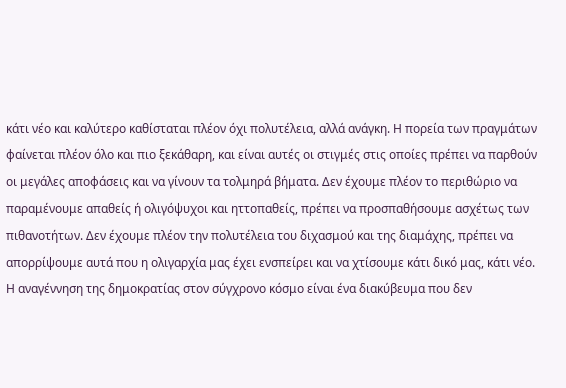κάτι νέο και καλύτερο καθίσταται πλέον όχι πολυτέλεια, αλλά ανάγκη. Η πορεία των πραγμάτων φαίνεται πλέον όλο και πιο ξεκάθαρη, και είναι αυτές οι στιγμές στις οποίες πρέπει να παρθούν οι μεγάλες αποφάσεις και να γίνουν τα τολμηρά βήματα. Δεν έχουμε πλέον το περιθώριο να παραμένουμε απαθείς ή ολιγόψυχοι και ηττοπαθείς, πρέπει να προσπαθήσουμε ασχέτως των πιθανοτήτων. Δεν έχουμε πλέον την πολυτέλεια του διχασμού και της διαμάχης, πρέπει να απορρίψουμε αυτά που η ολιγαρχία μας έχει ενσπείρει και να χτίσουμε κάτι δικό μας, κάτι νέο. Η αναγέννηση της δημοκρατίας στον σύγχρονο κόσμο είναι ένα διακύβευμα που δεν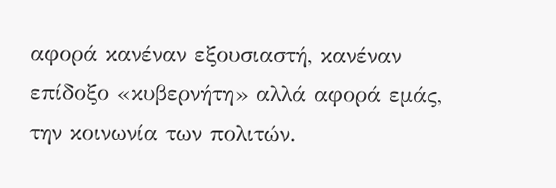αφορά κανέναν εξουσιαστή, κανέναν επίδοξο «κυβερνήτη» αλλά αφορά εμάς, την κοινωνία των πολιτών.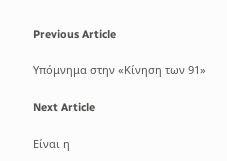Previous Article

Υπόμνημα στην «Κίνηση των 91»

Next Article

Είναι η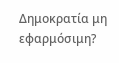Δημοκρατία μη εφαρμόσιμη?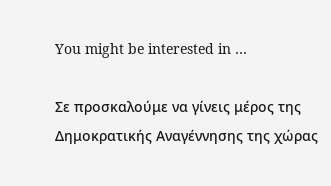You might be interested in …

Σε προσκαλούμε να γίνεις μέρος της Δημοκρατικής Αναγέννησης της χώρας